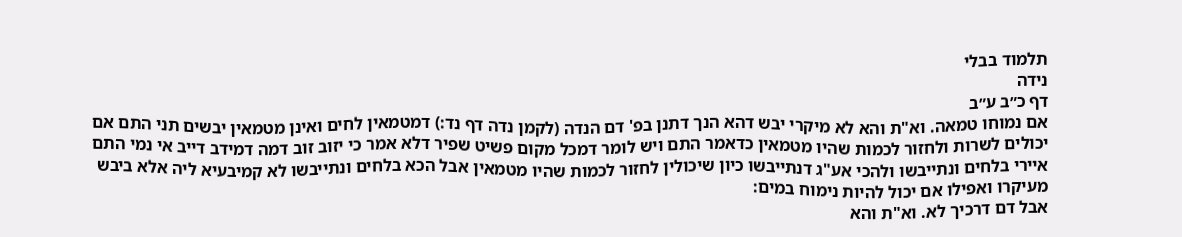תלמוד בבלי
נידה
דף כ״ב ע״ב
אם נמוחו טמאה. וא"ת והא לא מיקרי יבש דהא הנך דתנן בפ' דם הנדה (לקמן נדה דף נד:) דמטמאין לחים ואינן מטמאין יבשים תני התם אם יכולים לשרות ולחזור לכמות שהיו מטמאין כדאמר התם ויש לומר דמכל מקום פשיט שפיר דלא אמר כי יזוב זוב דמה דמידב דייב אי נמי התם איירי בלחים ונתייבשו ולהכי אע"ג דנתייבשו כיון שיכולין לחזור לכמות שהיו מטמאין אבל הכא בלחים ונתייבשו לא קמיבעיא ליה אלא ביבש מעיקרו ואפילו אם יכול להיות נימוח במים:
אבל דם דרכיך לא. וא"ת והא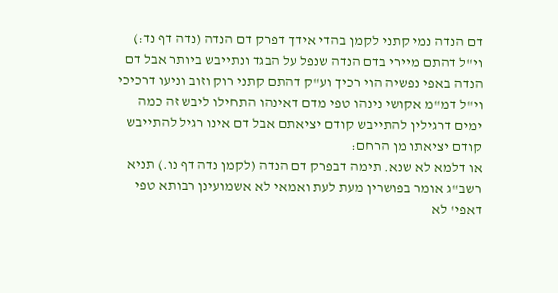דם הנדה נמי קתני לקמן בהדי אידך דפרק דם הנדה (נדה דף נד:) וי"ל דהתם מיירי בדם הנדה שנפל על הבגד ונתייבש ביותר אבל דם הנדה באפי נפשיה הוי רכיך וע"ק דהתם קתני רוק וזוב וניעו דרכיכי וי"ל דמ"מ אקושי נינהו טפי מדם דאינהו התחילו ליבש זה כמה ימים דרגילין להתייבש קודם יציאתם אבל דם אינו רגיל להתייבש קודם יציאתו מן הרחם:
או דלמא לא שנא. תימה דבפרק דם הנדה (לקמן נדה דף נו.) תניא רשב"ג אומר בפושרין מעת לעת ואמאי לא אשמועינן רבותא טפי דאפי' לא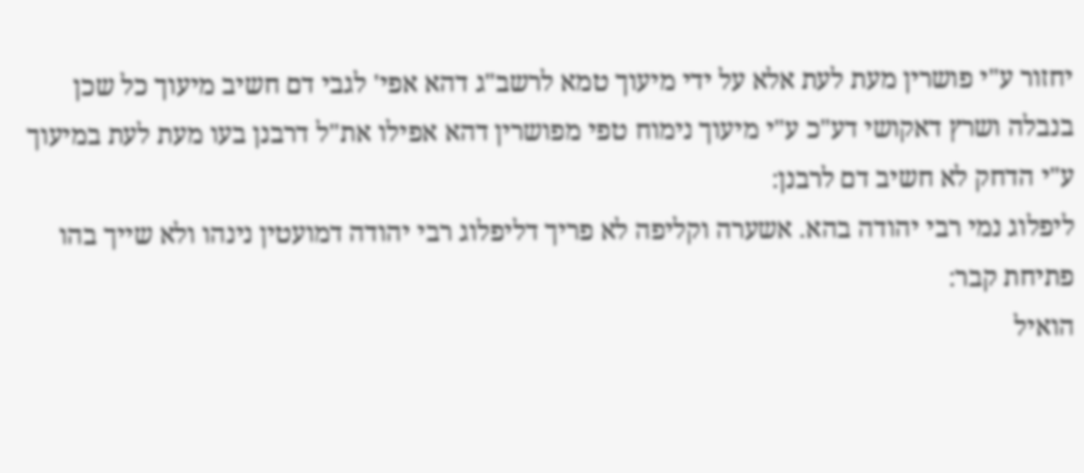יחזור ע"י פושרין מעת לעת אלא על ידי מיעוך טמא לרשב"ג דהא אפי' לגבי דם חשיב מיעוך כל שכן בנבלה ושרץ דאקושי דע"כ ע"י מיעוך נימוח טפי מפושרין דהא אפילו את"ל דרבנן בעו מעת לעת במיעוך ע"י הדחק לא חשיב דם לרבנן:
ליפלוג נמי רבי יהודה בהא. אשערה וקליפה לא פריך דליפלוג רבי יהודה דמועטין נינהו ולא שייך בהו פתיחת קבר:
הואיל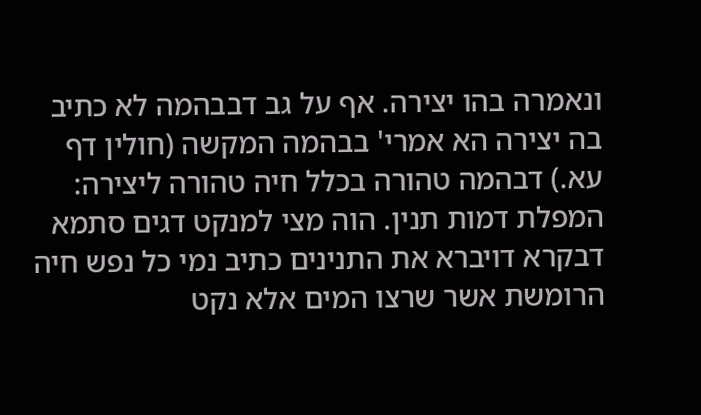ונאמרה בהו יצירה. אף על גב דבבהמה לא כתיב בה יצירה הא אמרי' בבהמה המקשה (חולין דף עא.) דבהמה טהורה בכלל חיה טהורה ליצירה:
המפלת דמות תנין. הוה מצי למנקט דגים סתמא דבקרא דויברא את התנינים כתיב נמי כל נפש חיה הרומשת אשר שרצו המים אלא נקט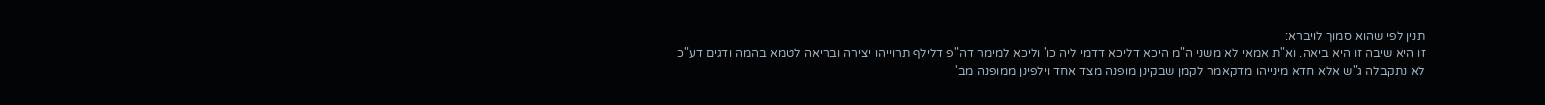תנין לפי שהוא סמוך לויברא:
זו היא שיבה זו היא ביאה. וא"ת אמאי לא משני ה"מ היכא דליכא דדמי ליה כו' וליכא למימר דה"פ דלילף תרוייהו יצירה ובריאה לטמא בהמה ודגים דע"כ לא נתקבלה ג"ש אלא חדא מינייהו מדקאמר לקמן שבקינן מופנה מצד אחד וילפינן ממופנה מב'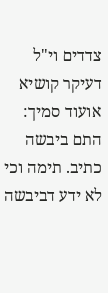צדדים וי"ל דעיקר קושיא אועוד סמיך:
התם ביבשה כתיב. תימה וכי לא ידע דביבשה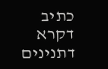כתיב דקרא דתנינים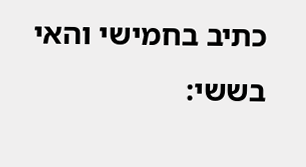כתיב בחמישי והאי בששי: